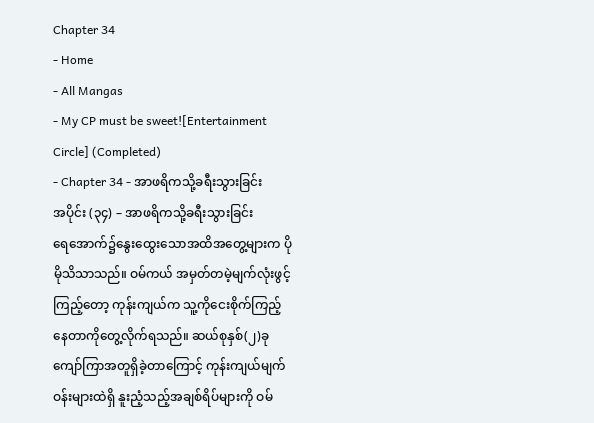Chapter 34
- Home
- All Mangas
- My CP must be sweet![Entertainment Circle] (Completed)
- Chapter 34 - အာဖရိကသို့ခရီးသွားခြင်း
အပိုင်း (၃၄) – အာဖရိကသို့ခရီးသွားခြင်း
ရေအောက်၌နွေးထွေးသောအထိအတွေ့များက ပိုမိုသိသာသည်။ ဝမ်ကယ် အမှတ်တမဲ့မျက်လုံးဖွင့်ကြည့်တော့ ကုန်းကျယ်က သူ့ကိုငေးစိုက်ကြည့်နေတာကိုတွေ့လိုက်ရသည်။ ဆယ်စုနှစ်(၂)ခုကျော်ကြာအတူရှိခဲ့တာကြောင့် ကုန်းကျယ်မျက်ဝန်းများထဲရှိ နူးညံ့သည့်အချစ်ရိပ်များကို ဝမ်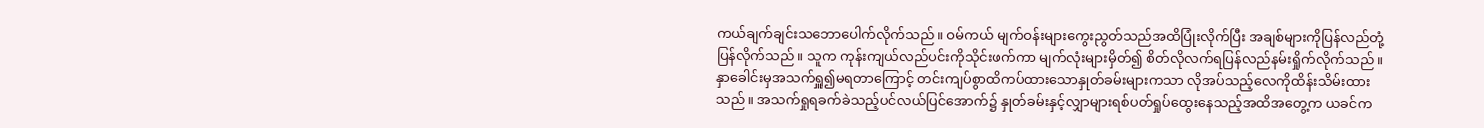ကယ်ချက်ချင်းသဘောပေါက်လိုက်သည်။ ဝမ်ကယ် မျက်ဝန်းများကွေးညွတ်သည်အထိပြုံးလိုက်ပြီး အချစ်များကိုပြန်လည်တုံ့ပြန်လိုက်သည်။ သူက ကုန်းကျယ်လည်ပင်းကိုသိုင်းဖက်ကာ မျက်လုံးများမှိတ်၍ စိတ်လိုလက်ရပြန်လည်နမ်းရှိုက်လိုက်သည်။
နှာခေါင်းမှအသက်ရှူ၍မရတာကြောင့် တင်းကျပ်စွာထိကပ်ထားသောနှုတ်ခမ်းများကသာ လိုအပ်သည့်လေကိုထိန်းသိမ်းထားသည်။ အသက်ရှုရခက်ခဲသည့်ပင်လယ်ပြင်အောက်၌ နှုတ်ခမ်းနှင့်လျှာများရစ်ပတ်ရှုပ်ထွေးနေသည့်အထိအတွေ့က ယခင်က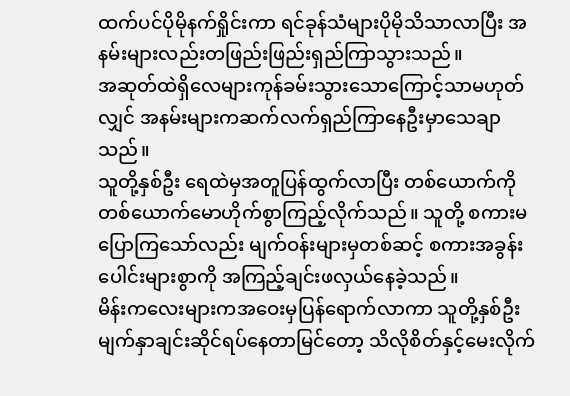ထက်ပင်ပိုမိုနက်ရှိုင်းကာ ရင်ခုန်သံများပိုမိုသိသာလာပြီး အနမ်းများလည်းတဖြည်းဖြည်းရှည်ကြာသွားသည်။
အဆုတ်ထဲရှိလေများကုန်ခမ်းသွားသောကြောင့်သာမဟုတ်လျှင် အနမ်းများကဆက်လက်ရှည်ကြာနေဦးမှာသေချာသည်။
သူတို့နှစ်ဦး ရေထဲမှအတူပြန်ထွက်လာပြီး တစ်ယောက်ကိုတစ်ယောက်မောဟိုက်စွာကြည့်လိုက်သည်။ သူတို့ စကားမပြောကြသော်လည်း မျက်ဝန်းများမှတစ်ဆင့် စကားအခွန်းပေါင်းများစွာကို အကြည့်ချင်းဖလှယ်နေခဲ့သည်။
မိန်းကလေးများကအဝေးမှပြန်ရောက်လာကာ သူတို့နှစ်ဦးမျက်နှာချင်းဆိုင်ရပ်နေတာမြင်တော့ သိလိုစိတ်နှင့်မေးလိုက်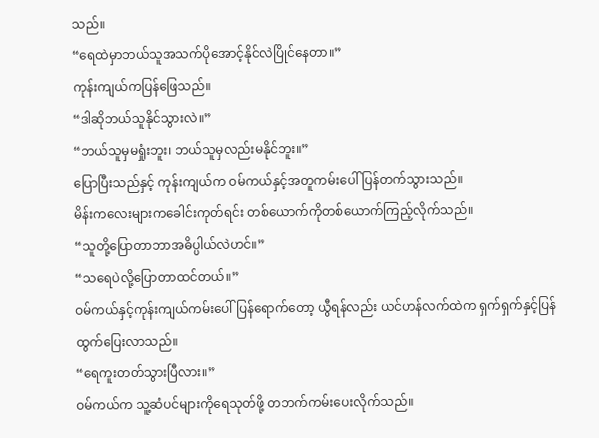သည်။
“ရေထဲမှာဘယ်သူအသက်ပိုအောင့်နိုင်လဲပြိုင်နေတာ။”
ကုန်းကျယ်ကပြန်ဖြေသည်။
“ဒါဆိုဘယ်သူနိုင်သွားလဲ။”
“ဘယ်သူမှမရှုံးဘူး၊ ဘယ်သူမှလည်းမနိုင်ဘူး။”
ပြောပြီးသည်နှင့် ကုန်းကျယ်က ဝမ်ကယ်နှင့်အတူကမ်းပေါ်ပြန်တက်သွားသည်။
မိန်းကလေးများကခေါင်းကုတ်ရင်း တစ်ယောက်ကိုတစ်ယောက်ကြည့်လိုက်သည်။
“သူတို့ပြောတာဘာအဓိပ္ပါယ်လဲဟင်။”
“သရေပဲလို့ပြောတာထင်တယ်။”
ဝမ်ကယ်နှင့်ကုန်းကျယ်ကမ်းပေါ်ပြန်ရောက်တော့ ယွီရန်လည်း ယင်ဟန်လက်ထဲက ရှက်ရှက်နှင့်ပြန်ထွက်ပြေးလာသည်။
“ရေကူးတတ်သွားပြီလား။”
ဝမ်ကယ်က သူ့ဆံပင်များကိုရေသုတ်ဖို့ တဘက်ကမ်းပေးလိုက်သည်။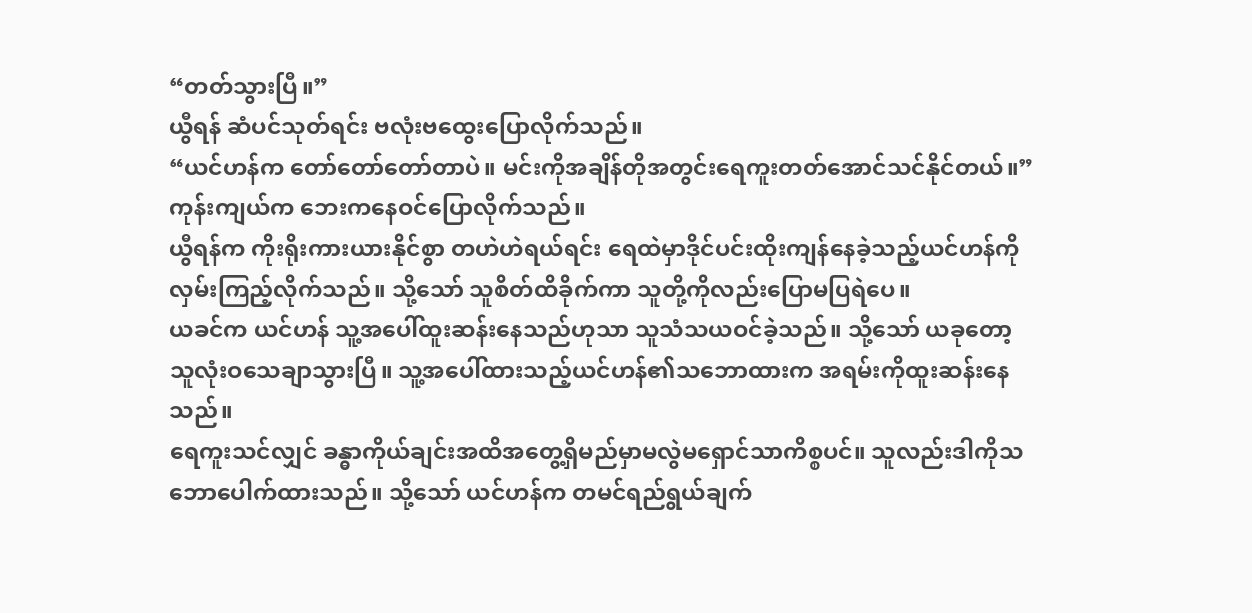“တတ်သွားပြီ။”
ယွီရန် ဆံပင်သုတ်ရင်း ဗလုံးဗထွေးပြောလိုက်သည်။
“ယင်ဟန်က တော်တော်တော်တာပဲ။ မင်းကိုအချိန်တိုအတွင်းရေကူးတတ်အောင်သင်နိုင်တယ်။”
ကုန်းကျယ်က ဘေးကနေဝင်ပြောလိုက်သည်။
ယွီရန်က ကိုးရိုးကားယားနိုင်စွာ တဟဲဟဲရယ်ရင်း ရေထဲမှာဒိုင်ပင်းထိုးကျန်နေခဲ့သည့်ယင်ဟန်ကိုလှမ်းကြည့်လိုက်သည်။ သို့သော် သူစိတ်ထိခိုက်ကာ သူတို့ကိုလည်းပြောမပြရဲပေ။
ယခင်က ယင်ဟန် သူ့အပေါ်ထူးဆန်းနေသည်ဟုသာ သူသံသယဝင်ခဲ့သည်။ သို့သော် ယခုတော့ သူလုံးဝသေချာသွားပြီ။ သူ့အပေါ်ထားသည့်ယင်ဟန်၏သဘောထားက အရမ်းကိုထူးဆန်းနေသည်။
ရေကူးသင်လျှင် ခန္ဓာကိုယ်ချင်းအထိအတွေ့ရှိမည်မှာမလွဲမရှောင်သာကိစ္စပင်။ သူလည်းဒါကိုသဘောပေါက်ထားသည်။ သို့သော် ယင်ဟန်က တမင်ရည်ရွယ်ချက်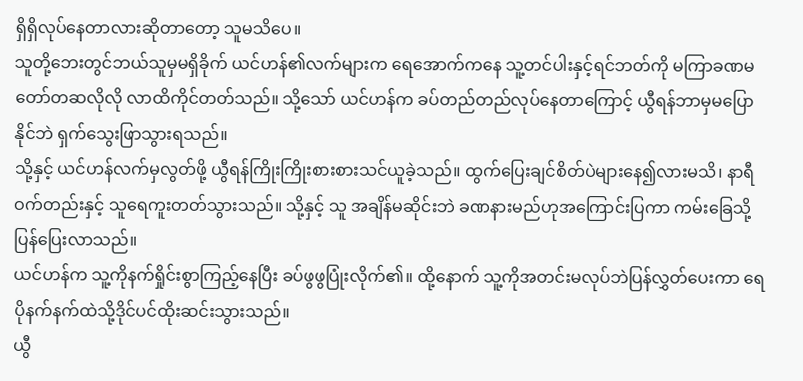ရှိရှိလုပ်နေတာလားဆိုတာတော့ သူမသိပေ။
သူတို့ဘေးတွင်ဘယ်သူမှမရှိခိုက် ယင်ဟန်၏လက်များက ရေအောက်ကနေ သူ့တင်ပါးနှင့်ရင်ဘတ်ကို မကြာခဏမတော်တဆလိုလို လာထိကိုင်တတ်သည်။ သို့သော် ယင်ဟန်က ခပ်တည်တည်လုပ်နေတာကြောင့် ယွီရန်ဘာမှမပြောနိုင်ဘဲ ရှက်သွေးဖြာသွားရသည်။
သို့နှင့် ယင်ဟန်လက်မှလွတ်ဖို့ ယွီရန်ကြိုးကြိုးစားစားသင်ယူခဲ့သည်။ ထွက်ပြေးချင်စိတ်ပဲများနေ၍လားမသိ၊ နာရီဝက်တည်းနှင့် သူရေကူးတတ်သွားသည်။ သို့နှင့် သူ အချိန်မဆိုင်းဘဲ ခဏနားမည်ဟုအကြောင်းပြကာ ကမ်းခြေသို့ပြန်ပြေးလာသည်။
ယင်ဟန်က သူ့ကိုနက်ရှိုင်းစွာကြည့်နေပြီး ခပ်ဖွဖွပြုံးလိုက်၏။ ထို့နောက် သူ့ကိုအတင်းမလုပ်ဘဲပြန်လွှတ်ပေးကာ ရေပိုနက်နက်ထဲသို့ဒိုင်ပင်ထိုးဆင်းသွားသည်။
ယွီ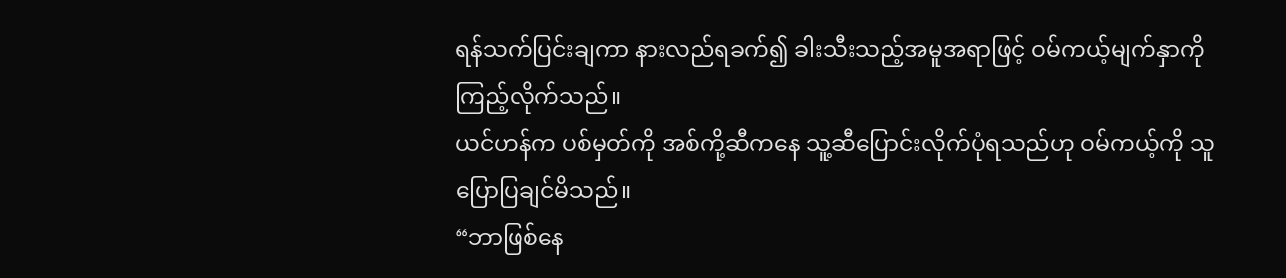ရန်သက်ပြင်းချကာ နားလည်ရခက်၍ ခါးသီးသည့်အမူအရာဖြင့် ဝမ်ကယ့်မျက်နှာကိုကြည့်လိုက်သည်။
ယင်ဟန်က ပစ်မှတ်ကို အစ်ကို့ဆီကနေ သူ့ဆီပြောင်းလိုက်ပုံရသည်ဟု ဝမ်ကယ့်ကို သူပြောပြချင်မိသည်။
“ဘာဖြစ်နေ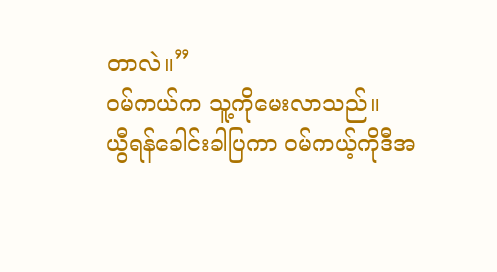တာလဲ။”
ဝမ်ကယ်က သူ့ကိုမေးလာသည်။
ယွီရန်ခေါင်းခါပြကာ ဝမ်ကယ့်ကိုဒီအ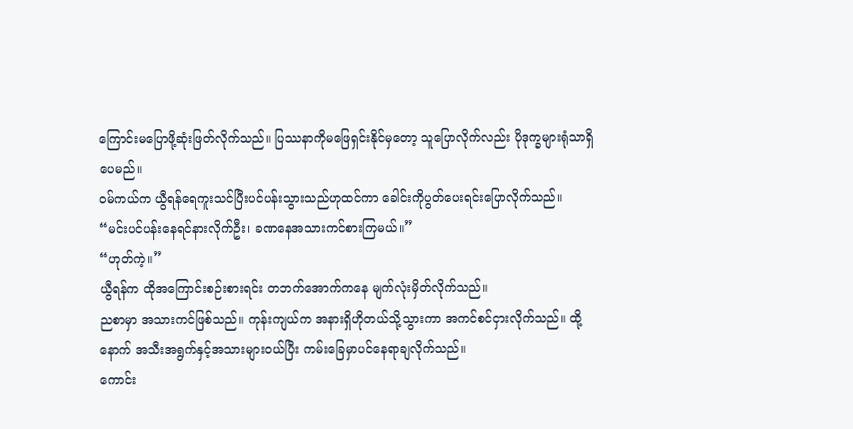ကြောင်းမပြောဖို့ဆုံးဖြတ်လိုက်သည်။ ပြဿနာကိုမဖြေရှင်းနိုင်မှတော့ သူပြောလိုက်လည်း ပိုဒုက္ခများရုံသာရှိပေမည်။
ဝမ်ကယ်က ယွီရန်ရေကူးသင်ပြီးပင်ပန်းသွားသည်ဟုထင်ကာ ခေါင်းကိုပွတ်ပေးရင်းပြောလိုက်သည်။
“မင်းပင်ပန်းနေရင်နားလိုက်ဦး၊ ခဏနေအသားကင်စားကြမယ်။”
“ဟုတ်ကဲ့။”
ယွီရန်က ထိုအကြောင်းစဉ်းစားရင်း တဘက်အောက်ကနေ မျက်လုံးမှိတ်လိုက်သည်။
ညစာမှာ အသားကင်ဖြစ်သည်။ ကုန်းကျယ်က အနားရှိဟိုတယ်သို့သွားကာ အကင်စင်ငှားလိုက်သည်။ ထို့နောက် အသီးအရွက်နှင့်အသားများဝယ်ပြီး ကမ်းခြေမှာပင်နေရာချလိုက်သည်။
ကောင်း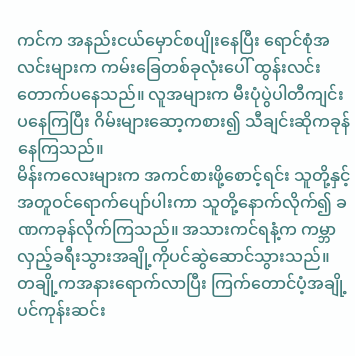ကင်က အနည်းငယ်မှောင်စပျိုးနေပြီး ရောင်စုံအလင်းများက ကမ်းခြေတစ်ခုလုံးပေါ် ထွန်းလင်းတောက်ပနေသည်။ လူအများက မီးပုံပွဲပါတီကျင်းပနေကြပြီး ဂိမ်းများဆော့ကစား၍ သီချင်းဆိုကခုန်နေကြသည်။
မိန်းကလေးများက အကင်စားဖို့စောင့်ရင်း သူတို့နှင့်အတူဝင်ရောက်ပျော်ပါးကာ သူတို့နောက်လိုက်၍ ခဏကခုန်လိုက်ကြသည်။ အသားကင်ရနံ့က ကမ္ဘာလှည့်ခရီးသွားအချို့ကိုပင်ဆွဲဆောင်သွားသည်။ တချို့ကအနားရောက်လာပြီး ကြက်တောင်ပံ့အချို့ပင်ကုန်းဆင်း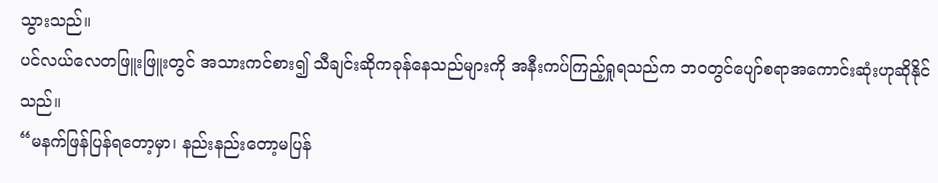သွားသည်။
ပင်လယ်လေတဖြူးဖြူးတွင် အသားကင်စား၍ သီချင်းဆိုကခုန်နေသည်များကို အနီးကပ်ကြည့်ရှုရသည်က ဘဝတွင်ပျော်စရာအကောင်းဆုံးဟုဆိုနိုင်သည်။
“မနက်ဖြန်ပြန်ရတော့မှာ၊ နည်းနည်းတော့မပြန်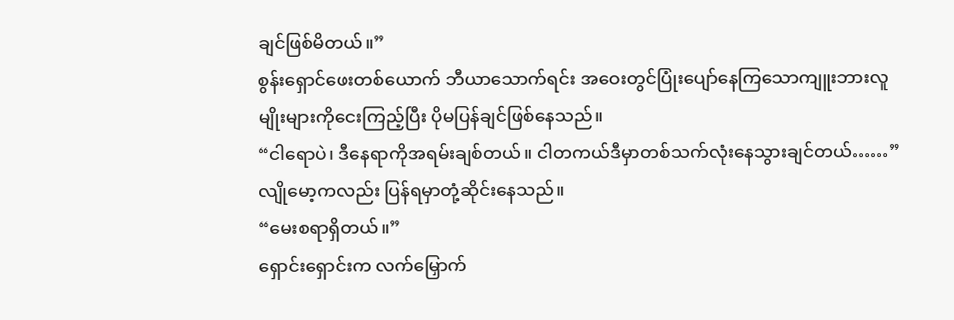ချင်ဖြစ်မိတယ်။”
စွန်းရှောင်ဖေးတစ်ယောက် ဘီယာသောက်ရင်း အဝေးတွင်ပြုံးပျော်နေကြသောကျူးဘားလူမျိုးများကိုငေးကြည့်ပြီး ပိုမပြန်ချင်ဖြစ်နေသည်။
“ငါရောပဲ၊ ဒီနေရာကိုအရမ်းချစ်တယ်။ ငါတကယ်ဒီမှာတစ်သက်လုံးနေသွားချင်တယ်……”
လျိုမော့ကလည်း ပြန်ရမှာတုံ့ဆိုင်းနေသည်။
“မေးစရာရှိတယ်။”
ရှောင်းရှောင်းက လက်မြှောက်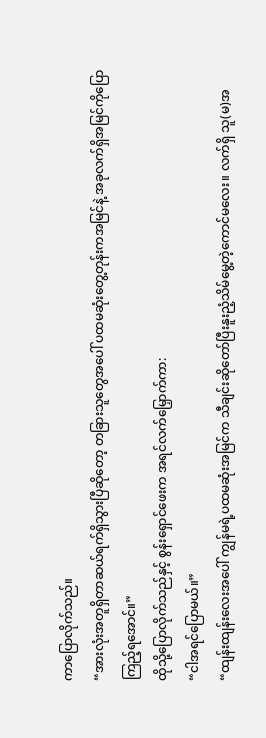ကာပြောလိုက်သည်။
“အားလုံးအတူရှိတာဆယ်ရက်ရှိသွားပြီဆိုတော့ တခြားသူတွေအပေါ် ပထမဆုံးတွေ့တုန်းကအမြင်နဲ့ အခုလက်ရှိအမြင်ကိုပြောကြည့်ရအောင်။”
ထိုသို့ပြောလိုက်သည်နှင့် စွန်းရှောင်ဖေးက အရင်လက်မြှောက်ကာ:
“ငါအရင်ပြောမယ်။”
“ထျန်းထျန်းလေးအပေါ် ကျွန်မရဲ့ပထမဆုံးအမြင်က သီချင်းဆိုတော်ပြီးနူးညံ့သိမ်မွေ့တဲ့ကောင်မလေး။ လက်ရှိ သူ(မ)အ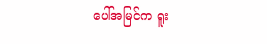ပေါ်အမြင်က ရူး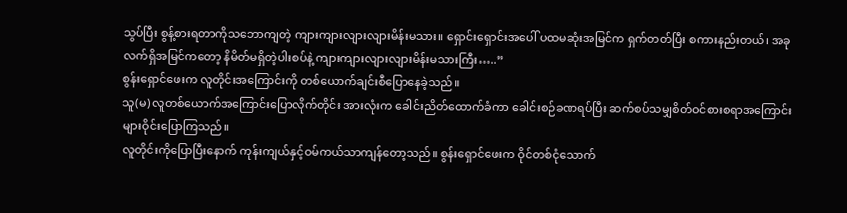သွပ်ပြီး စွန့်စားရတာကိုသဘောကျတဲ့ ကျားကျားလျားလျားမိန်းမသား။ ရှောင်းရှောင်းအပေါ် ပထမဆုံးအမြင်က ရှက်တတ်ပြီး စကားနည်းတယ်၊ အခုလက်ရှိအမြင်ကတော့ နိမိတ်မရှိတဲ့ပါးစပ်နဲ့ ကျားကျားလျားလျားမိန်းမသားကြီး…..”
စွန်းရှောင်ဖေးက လူတိုင်းအကြောင်းကို တစ်ယောက်ချင်းစီပြောနေခဲ့သည်။
သူ(မ) လူတစ်ယောက်အကြောင်းပြောလိုက်တိုင်း အားလုံးက ခေါင်းညိတ်ထောက်ခံကာ ခေါင်းစဉ်ခဏရပ်ပြီး ဆက်စပ်သမျှစိတ်ဝင်စားစရာအကြောင်းများဝိုင်းပြောကြသည်။
လူတိုင်းကိုပြောပြီးနောက် ကုန်းကျယ်နှင့်ဝမ်ကယ်သာကျန်တော့သည်။ စွန်းရှောင်ဖေးက ဝိုင်တစ်ငုံသောက်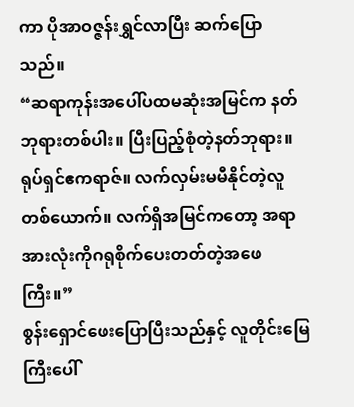ကာ ပိုအာဝဇ္ဇန်းရွှင်လာပြီး ဆက်ပြောသည်။
“ဆရာကုန်းအပေါ်ပထမဆုံးအမြင်က နတ်ဘုရားတစ်ပါး။ ပြီးပြည့်စုံတဲ့နတ်ဘုရား။ ရုပ်ရှင်ဧကရာဇ်။ လက်လှမ်းမမီနိုင်တဲ့လူတစ်ယောက်။ လက်ရှိအမြင်ကတော့ အရာအားလုံးကိုဂရုစိုက်ပေးတတ်တဲ့အဖေကြီး။”
စွန်းရှောင်ဖေးပြောပြီးသည်နှင့် လူတိုင်းမြေကြီးပေါ်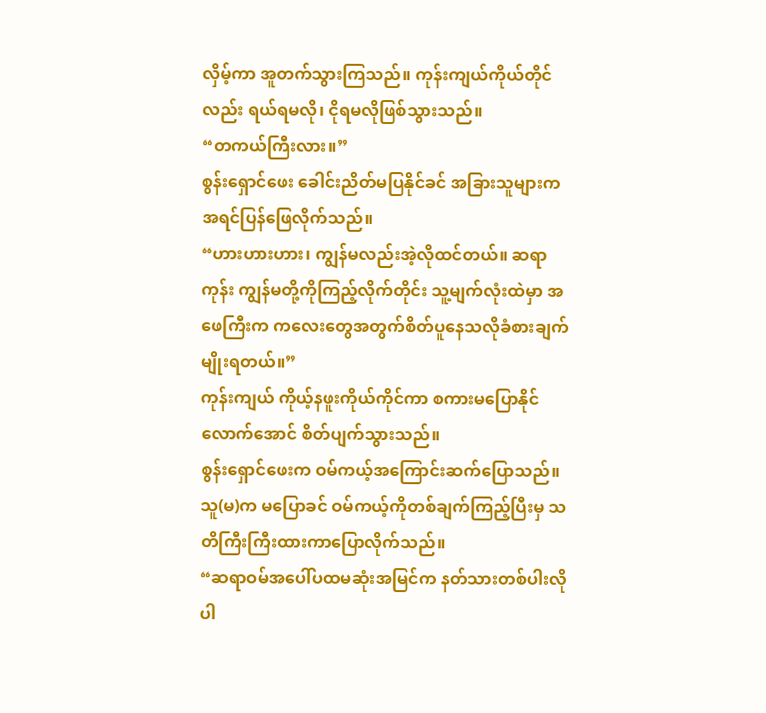လှိမ့်ကာ အူတက်သွားကြသည်။ ကုန်းကျယ်ကိုယ်တိုင်လည်း ရယ်ရမလို၊ ငိုရမလိုဖြစ်သွားသည်။
“တကယ်ကြီးလား။”
စွန်းရှောင်ဖေး ခေါင်းညိတ်မပြနိုင်ခင် အခြားသူများကအရင်ပြန်ဖြေလိုက်သည်။
“ဟားဟားဟား၊ ကျွန်မလည်းအဲ့လိုထင်တယ်။ ဆရာကုန်း ကျွန်မတို့ကိုကြည့်လိုက်တိုင်း သူ့မျက်လုံးထဲမှာ အဖေကြီးက ကလေးတွေအတွက်စိတ်ပူနေသလိုခံစားချက်မျိုးရတယ်။”
ကုန်းကျယ် ကိုယ့်နဖူးကိုယ်ကိုင်ကာ စကားမပြောနိုင်လောက်အောင် စိတ်ပျက်သွားသည်။
စွန်းရှောင်ဖေးက ဝမ်ကယ့်အကြောင်းဆက်ပြောသည်။ သူ(မ)က မပြောခင် ဝမ်ကယ့်ကိုတစ်ချက်ကြည့်ပြီးမှ သတိကြီးကြီးထားကာပြောလိုက်သည်။
“ဆရာဝမ်အပေါ်ပထမဆုံးအမြင်က နတ်သားတစ်ပါးလိုပါ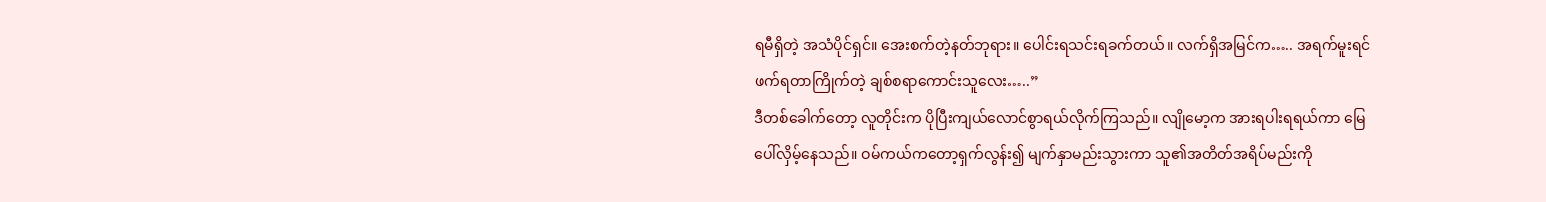ရမီရှိတဲ့ အသံပိုင်ရှင်။ အေးစက်တဲ့နတ်ဘုရား။ ပေါင်းရသင်းရခက်တယ်။ လက်ရှိအမြင်က….. အရက်မူးရင် ဖက်ရတာကြိုက်တဲ့ ချစ်စရာကောင်းသူလေး…..”
ဒီတစ်ခေါက်တော့ လူတိုင်းက ပိုပြီးကျယ်လောင်စွာရယ်လိုက်ကြသည်။ လျိုမော့က အားရပါးရရယ်ကာ မြေပေါ်လှိမ့်နေသည်။ ဝမ်ကယ်ကတော့ရှက်လွန်း၍ မျက်နှာမည်းသွားကာ သူ၏အတိတ်အရိပ်မည်းကို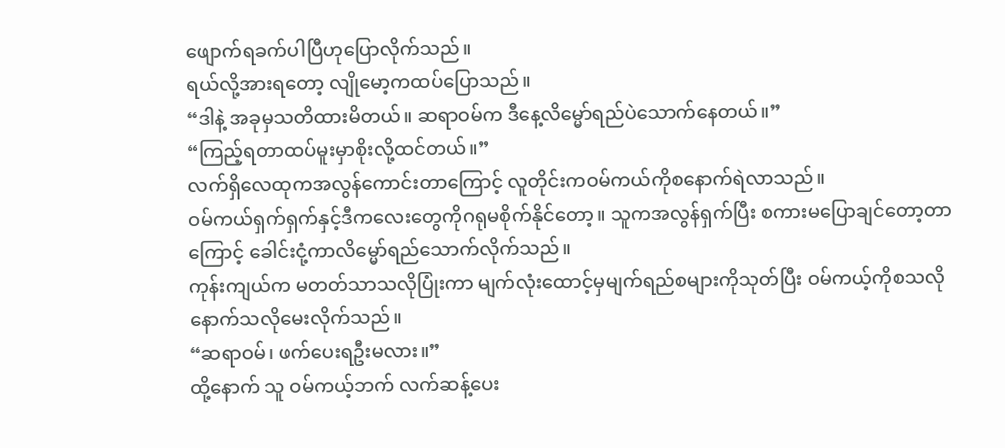ဖျောက်ရခက်ပါပြီဟုပြောလိုက်သည်။
ရယ်လို့အားရတော့ လျိုမော့ကထပ်ပြောသည်။
“ဒါနဲ့ အခုမှသတိထားမိတယ်။ ဆရာဝမ်က ဒီနေ့လိမ္မော်ရည်ပဲသောက်နေတယ်။”
“ကြည့်ရတာထပ်မူးမှာစိုးလို့ထင်တယ်။”
လက်ရှိလေထုကအလွန်ကောင်းတာကြောင့် လူတိုင်းကဝမ်ကယ်ကိုစနောက်ရဲလာသည်။
ဝမ်ကယ်ရှက်ရှက်နှင့်ဒီကလေးတွေကိုဂရုမစိုက်နိုင်တော့။ သူကအလွန်ရှက်ပြီး စကားမပြောချင်တော့တာကြောင့် ခေါင်းငုံ့ကာလိမ္မော်ရည်သောက်လိုက်သည်။
ကုန်းကျယ်က မတတ်သာသလိုပြုံးကာ မျက်လုံးထောင့်မှမျက်ရည်စများကိုသုတ်ပြီး ဝမ်ကယ့်ကိုစသလိုနောက်သလိုမေးလိုက်သည်။
“ဆရာဝမ်၊ ဖက်ပေးရဦးမလား။”
ထို့နောက် သူ ဝမ်ကယ့်ဘက် လက်ဆန့်ပေး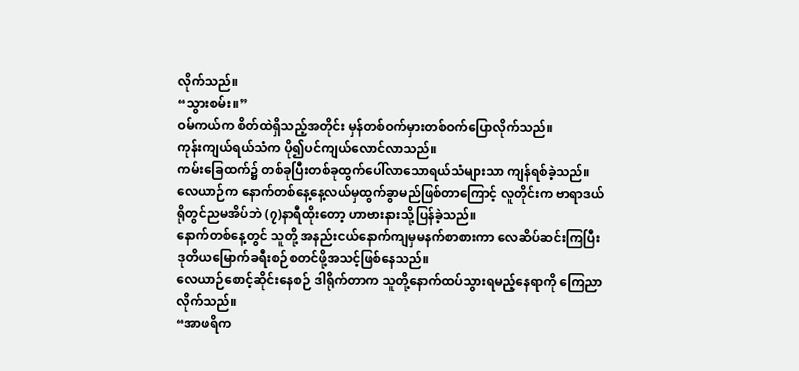လိုက်သည်။
“သွားစမ်း။”
ဝမ်ကယ်က စိတ်ထဲရှိသည့်အတိုင်း မှန်တစ်ဝက်မှားတစ်ဝက်ပြောလိုက်သည်။
ကုန်းကျယ်ရယ်သံက ပို၍ပင်ကျယ်လောင်လာသည်။
ကမ်းခြေထက်၌ တစ်ခုပြီးတစ်ခုထွက်ပေါ်လာသောရယ်သံများသာ ကျန်ရစ်ခဲ့သည်။
လေယာဉ်က နောက်တစ်နေ့နေ့လယ်မှထွက်ခွာမည်ဖြစ်တာကြောင့် လူတိုင်းက ဗာရာဒယ်ရိုတွင်ညမအိပ်ဘဲ (၇)နာရီထိုးတော့ ဟာဗားနားသို့ပြန်ခဲ့သည်။
နောက်တစ်နေ့တွင် သူတို့ အနည်းငယ်နောက်ကျမှမနက်စာစားကာ လေဆိပ်ဆင်းကြပြီး ဒုတိယမြောက်ခရီးစဉ်စတင်ဖို့အသင့်ဖြစ်နေသည်။
လေယာဉ်စောင့်ဆိုင်းနေစဉ် ဒါရိုက်တာက သူတို့နောက်ထပ်သွားရမည့်နေရာကို ကြေညာလိုက်သည်။
“အာဖရိက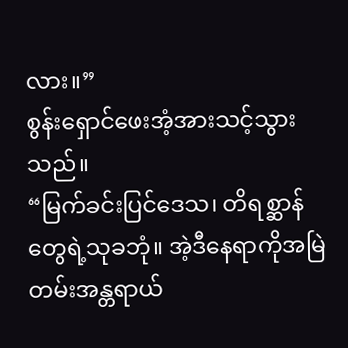လား။”
စွန်းရှောင်ဖေးအံ့အားသင့်သွားသည်။
“မြက်ခင်းပြင်ဒေသ၊ တိရစ္ဆာန်တွေရဲ့သုခဘုံ။ အဲ့ဒီနေရာကိုအမြဲတမ်းအန္တရာယ်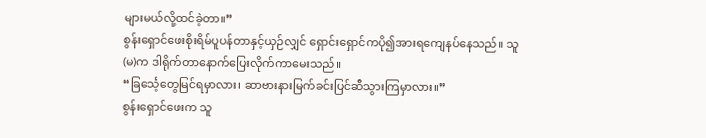များမယ်လို့ထင်ခဲ့တာ။”
စွန်းရှောင်ဖေးစိုးရိမ်ပူပန်တာနှင့်ယှဉ်လျှင် ရှောင်းရှောင်ကပို၍အားရကျေနပ်နေသည်။ သူ(မ)က ဒါရိုက်တာနောက်ပြေးလိုက်ကာမေးသည်။
“ခြင်္သေ့တွေမြင်ရမှာလား၊ ဆာဗားနားမြက်ခင်းပြင်ဆီသွားကြမှာလား။”
စွန်းရှောင်ဖေးက သူ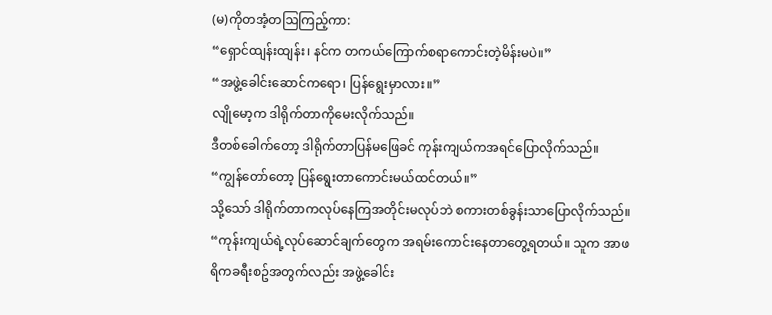(မ)ကိုတအံ့တဩကြည့်ကာ:
“ရှောင်ထျန်းထျန်း၊ နင်က တကယ်ကြောက်စရာကောင်းတဲ့မိန်းမပဲ။”
“အဖွဲ့ခေါင်းဆောင်ကရော၊ ပြန်ရွေးမှာလား။”
လျိုမော့က ဒါရိုက်တာကိုမေးလိုက်သည်။
ဒီတစ်ခေါက်တော့ ဒါရိုက်တာပြန်မဖြေခင် ကုန်းကျယ်ကအရင်ပြောလိုက်သည်။
“ကျွန်တော်တော့ ပြန်ရွေးတာကောင်းမယ်ထင်တယ်။”
သို့သော် ဒါရိုက်တာကလုပ်နေကြအတိုင်းမလုပ်ဘဲ စကားတစ်ခွန်းသာပြောလိုက်သည်။
“ကုန်းကျယ်ရဲ့လုပ်ဆောင်ချက်တွေက အရမ်းကောင်းနေတာတွေ့ရတယ်။ သူက အာဖရိကခရီးစဥ်အတွက်လည်း အဖွဲ့ခေါင်း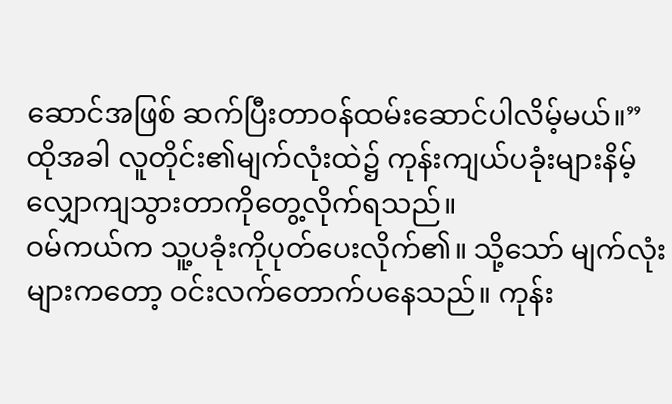ဆောင်အဖြစ် ဆက်ပြီးတာဝန်ထမ်းဆောင်ပါလိမ့်မယ်။”
ထိုအခါ လူတိုင်း၏မျက်လုံးထဲ၌ ကုန်းကျယ်ပခုံးများနိမ့်လျှောကျသွားတာကိုတွေ့လိုက်ရသည်။
ဝမ်ကယ်က သူ့ပခုံးကိုပုတ်ပေးလိုက်၏။ သို့သော် မျက်လုံးများကတော့ ဝင်းလက်တောက်ပနေသည်။ ကုန်း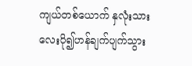ကျယ်တစ်ယောက် နှလုံးသားလေးပို၍ဟန်ချက်ပျက်သွား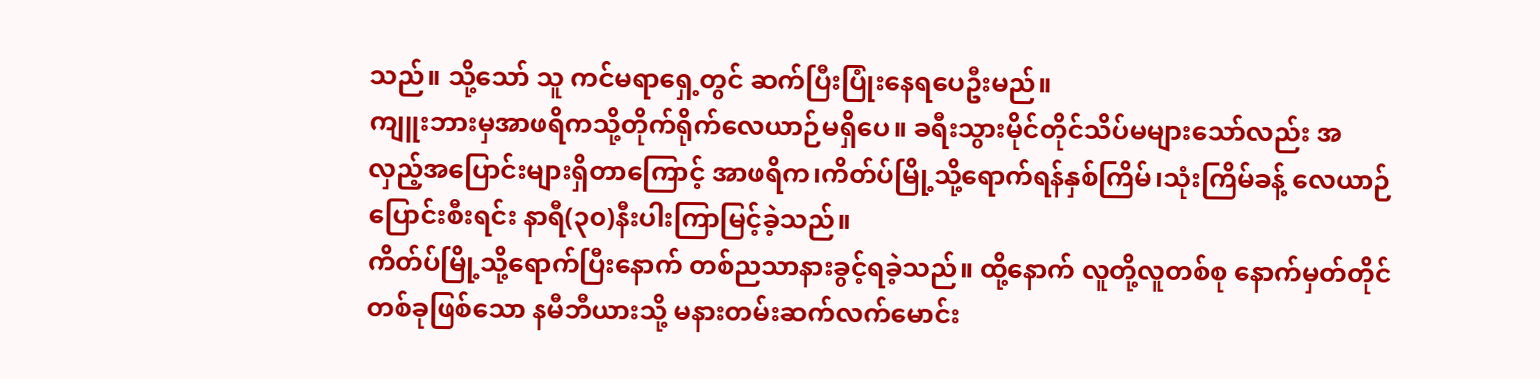သည်။ သို့သော် သူ ကင်မရာရှေ့တွင် ဆက်ပြီးပြုံးနေရပေဦးမည်။
ကျူးဘားမှအာဖရိကသို့တိုက်ရိုက်လေယာဉ်မရှိပေ။ ခရီးသွားမိုင်တိုင်သိပ်မများသော်လည်း အလှည့်အပြောင်းများရှိတာကြောင့် အာဖရိက၊ကိတ်ပ်မြို့သို့ရောက်ရန်နှစ်ကြိမ်၊သုံးကြိမ်ခန့် လေယာဉ်ပြောင်းစီးရင်း နာရီ(၃၀)နီးပါးကြာမြင့်ခဲ့သည်။
ကိတ်ပ်မြို့သို့ရောက်ပြီးနောက် တစ်ညသာနားခွင့်ရခဲ့သည်။ ထို့နောက် လူတို့လူတစ်စု နောက်မှတ်တိုင်တစ်ခုဖြစ်သော နမီဘီယားသို့ မနားတမ်းဆက်လက်မောင်း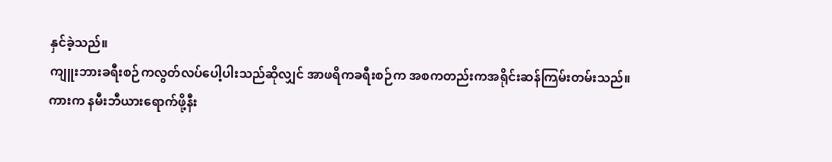နှင်ခဲ့သည်။
ကျူးဘားခရီးစဉ်ကလွတ်လပ်ပေါ့ပါးသည်ဆိုလျှင် အာဖရိကခရီးစဉ်က အစကတည်းကအရိုင်းဆန်ကြမ်းတမ်းသည်။
ကားက နမီးဘီယားရောက်ဖို့နီး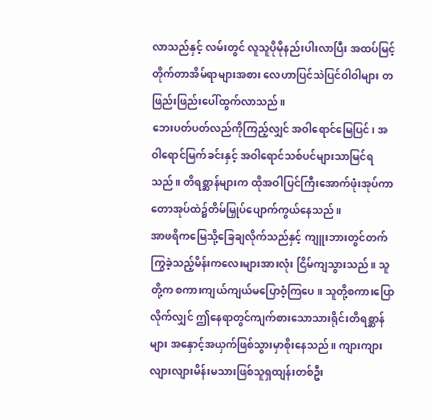လာသည်နှင့် လမ်းတွင် လူသူပိုမိုနည်းပါးလာပြီး အထပ်မြင့်တိုက်တာအိမ်ရာများအစား လေဟာပြင်သဲပြင်ဝါဝါများ တဖြည်းဖြည်းပေါ်ထွက်လာသည်။
ဘေးပတ်ပတ်လည်ကိုကြည့်လျှင် အဝါရောင်မြေပြင်၊ အဝါရောင်မြက်ခင်းနှင့် အဝါရောင်သစ်ပင်များသာမြင်ရသည်။ တိရစ္ဆာန်များက ထိုအဝါပြင်ကြီးအောက်ဖုံးအုပ်ကာ တောအုပ်ထဲ၌တိမ်မြှုပ်ပျောက်ကွယ်နေသည်။
အာဖရိကမြေသို့ခြေချလိုက်သည်နှင့် ကျူးဘားတွင်တက်ကြွခဲ့သည့်မိန်းကလေးများအားလုံး ငြိမ်ကျသွားသည်။ သူတို့က စကားကျယ်ကျယ်မပြောဝံ့ကြပေ။ သူတို့စကားပြောလိုက်လျှင် ဤနေရာတွင်ကျက်စားသောသားရိုင်းတိရစ္ဆာန်များ အနှောင့်အယှက်ဖြစ်သွားမှာစိုးနေသည်။ ကျားကျားလျားလျားမိန်းမသားဖြစ်သူရှထျန်းတစ်ဦး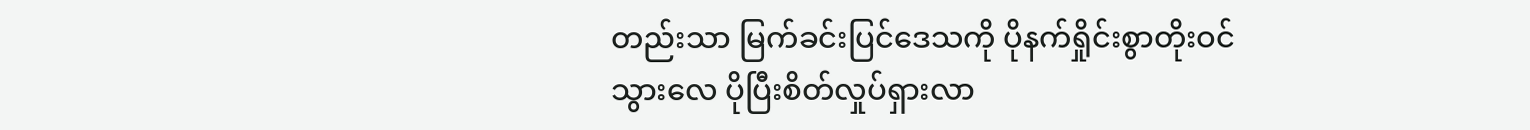တည်းသာ မြက်ခင်းပြင်ဒေသကို ပိုနက်ရှိုင်းစွာတိုးဝင်သွားလေ ပိုပြီးစိတ်လှုပ်ရှားလာ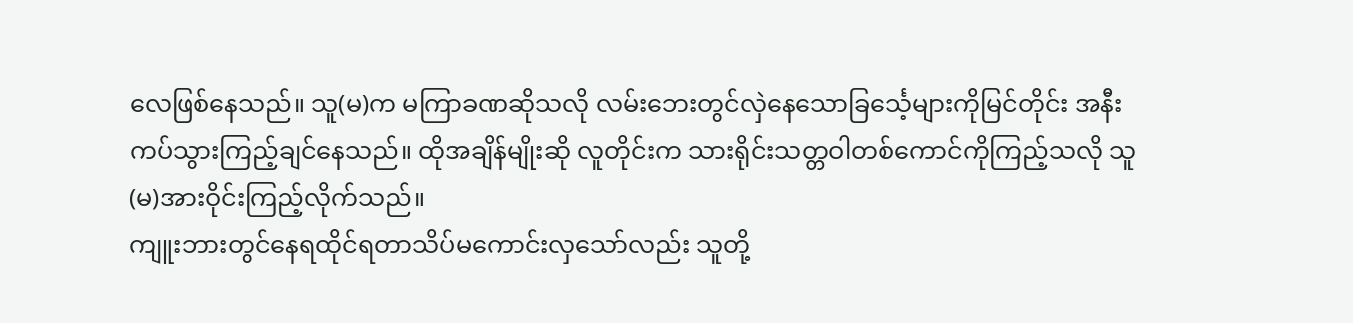လေဖြစ်နေသည်။ သူ(မ)က မကြာခဏဆိုသလို လမ်းဘေးတွင်လှဲနေသောခြင်္သေ့များကိုမြင်တိုင်း အနီးကပ်သွားကြည့်ချင်နေသည်။ ထိုအချိန်မျိုးဆို လူတိုင်းက သားရိုင်းသတ္တဝါတစ်ကောင်ကိုကြည့်သလို သူ(မ)အားဝိုင်းကြည့်လိုက်သည်။
ကျူးဘားတွင်နေရထိုင်ရတာသိပ်မကောင်းလှသော်လည်း သူတို့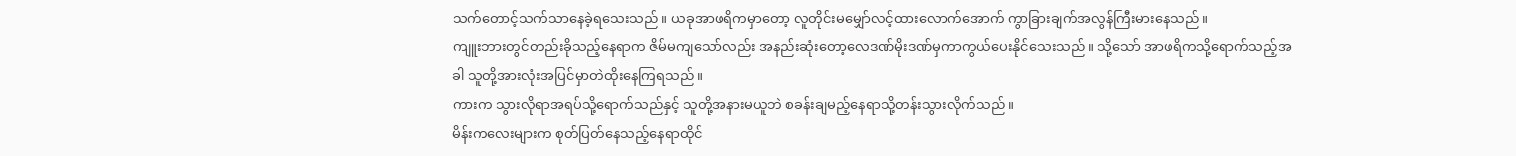သက်တောင့်သက်သာနေခဲ့ရသေးသည်။ ယခုအာဖရိကမှာတော့ လူတိုင်းမမျှော်လင့်ထားလောက်အောက် ကွာခြားချက်အလွန်ကြီးမားနေသည်။
ကျူးဘားတွင်တည်းခိုသည့်နေရာက ဇိမ်မကျသော်လည်း အနည်းဆုံးတော့လေဒဏ်မိုးဒဏ်မှကာကွယ်ပေးနိုင်သေးသည်။ သို့သော် အာဖရိကသို့ရောက်သည့်အခါ သူတို့အားလုံးအပြင်မှာတဲထိုးနေကြရသည်။
ကားက သွားလိုရာအရပ်သို့ရောက်သည်နှင့် သူတို့အနားမယူဘဲ စခန်းချမည့်နေရာသို့တန်းသွားလိုက်သည်။
မိန်းကလေးများက စုတ်ပြတ်နေသည့်နေရာထိုင်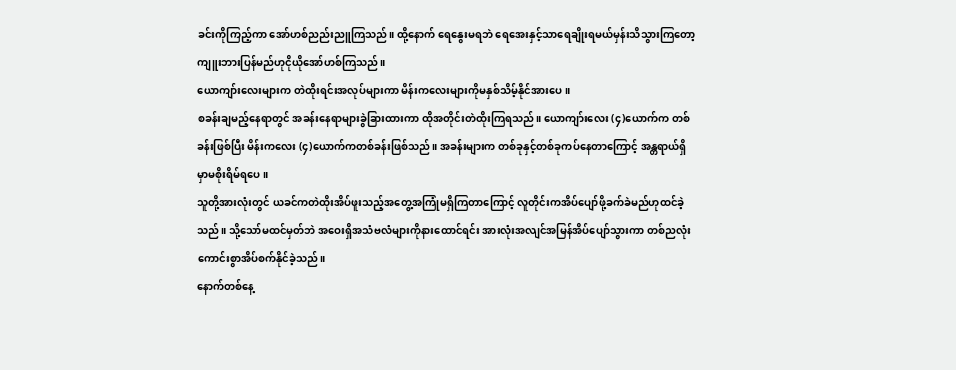ခင်းကိုကြည့်ကာ အော်ဟစ်ညည်းညူကြသည်။ ထို့နောက် ရေနွေးမရဘဲ ရေအေးနှင့်သာရေချိုးရမယ်မှန်းသိသွားကြတော့ ကျူးဘားပြန်မည်ဟုငိုယိုအော်ဟစ်ကြသည်။
ယောကျာ်းလေးများက တဲထိုးရင်းအလုပ်များကာ မိန်းကလေးများကိုမနှစ်သိမ့်နိုင်အားပေ။
စခန်းချမည့်နေရာတွင် အခန်းနေရာများခွဲခြားထားကာ ထိုအတိုင်းတဲထိုးကြရသည်။ ယောကျာ်းလေး (၄)ယောက်က တစ်ခန်းဖြစ်ပြီး မိန်းကလေး (၄)ယောက်ကတစ်ခန်းဖြစ်သည်။ အခန်းများက တစ်ခုနှင့်တစ်ခုကပ်နေတာကြောင့် အန္တရာယ်ရှိမှာမစိုးရိမ်ရပေ။
သူတို့အားလုံးတွင် ယခင်ကတဲထိုးအိပ်ဖူးသည့်အတွေ့အကြုံမရှိကြတာကြောင့် လူတိုင်းကအိပ်ပျော်ဖို့ခက်ခဲမည်ဟုထင်ခဲ့သည်။ သို့သော်မထင်မှတ်ဘဲ အဝေးရှိအသံဗလံများကိုနားထောင်ရင်း အားလုံးအလျင်အမြန်အိပ်ပျော်သွားကာ တစ်ညလုံးကောင်းစွာအိပ်စက်နိုင်ခဲ့သည်။
နောက်တစ်နေ့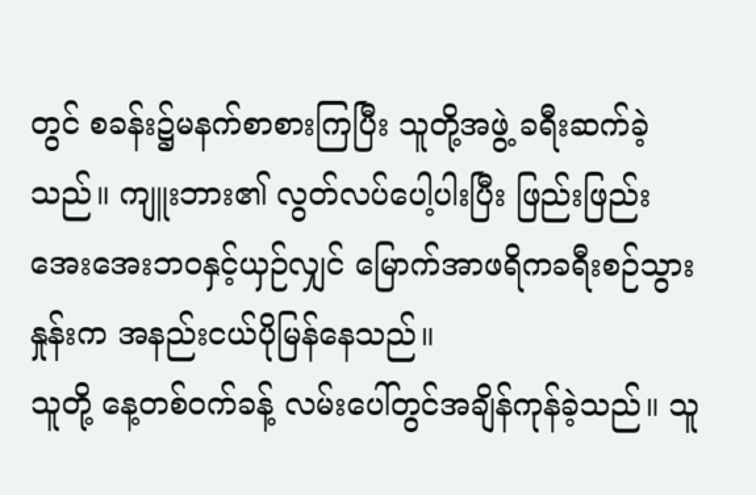တွင် စခန်း၌မနက်စာစားကြပြီး သူတို့အဖွဲ့ ခရီးဆက်ခဲ့သည်။ ကျူးဘား၏ လွတ်လပ်ပေါ့ပါးပြီး ဖြည်းဖြည်းအေးအေးဘဝနှင့်ယှဉ်လျှင် မြောက်အာဖရိကခရီးစဉ်သွားနှုန်းက အနည်းငယ်ပိုမြန်နေသည်။
သူတို့ နေ့တစ်ဝက်ခန့် လမ်းပေါ်တွင်အချိန်ကုန်ခဲ့သည်။ သူ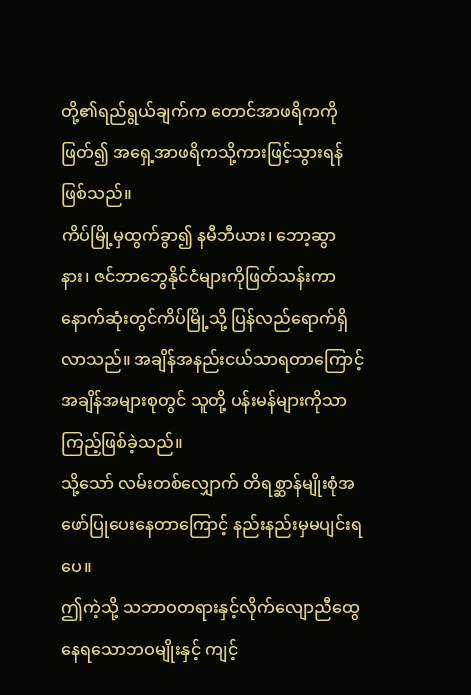တို့၏ရည်ရွယ်ချက်က တောင်အာဖရိကကိုဖြတ်၍ အရှေ့အာဖရိကသို့ကားဖြင့်သွားရန်ဖြစ်သည်။
ကိပ်မြို့မှထွက်ခွာ၍ နမီဘီယား၊ ဘော့ဆွာနား၊ ဇင်ဘာဘွေနိုင်ငံများကိုဖြတ်သန်းကာ နောက်ဆုံးတွင်ကိပ်မြို့သို့ ပြန်လည်ရောက်ရှိလာသည်။ အချိန်အနည်းငယ်သာရတာကြောင့် အချိန်အများစုတွင် သူတို့ ပန်းမန်များကိုသာကြည့်ဖြစ်ခဲ့သည်။
သို့သော် လမ်းတစ်လျှောက် တိရစ္ဆာန်မျိုးစုံအဖော်ပြုပေးနေတာကြောင့် နည်းနည်းမှမပျင်းရပေ။
ဤကဲ့သို့ သဘာဝတရားနှင့်လိုက်လျောညီထွေနေရသောဘဝမျိုးနှင့် ကျင့်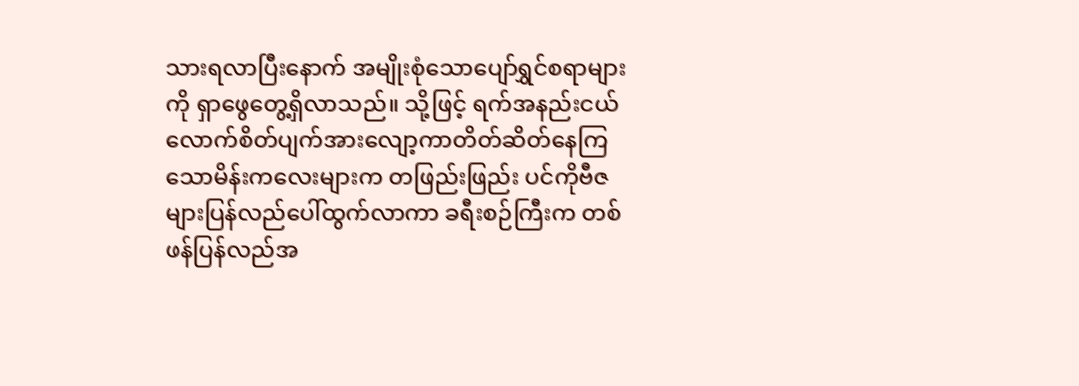သားရလာပြီးနောက် အမျိုးစုံသောပျော်ရွှင်စရာများကို ရှာဖွေတွေ့ရှိလာသည်။ သို့ဖြင့် ရက်အနည်းငယ်လောက်စိတ်ပျက်အားလျော့ကာတိတ်ဆိတ်နေကြသောမိန်းကလေးများက တဖြည်းဖြည်း ပင်ကိုဗီဇများပြန်လည်ပေါ်ထွက်လာကာ ခရီးစဉ်ကြီးက တစ်ဖန်ပြန်လည်အ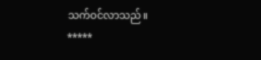သက်ဝင်လာသည်။
*****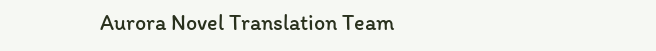Aurora Novel Translation Team